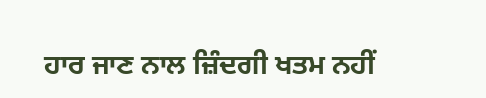ਹਾਰ ਜਾਣ ਨਾਲ ਜ਼ਿੰਦਗੀ ਖਤਮ ਨਹੀਂ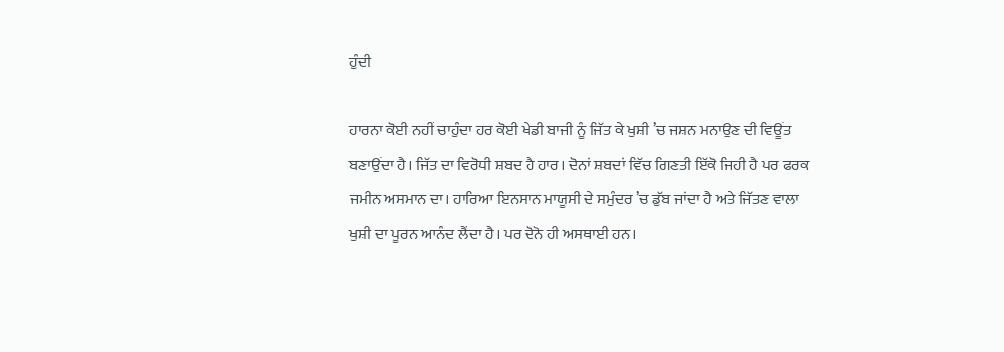ਹੁੰਦੀ

ਹਾਰਨਾ ਕੋਈ ਨਹੀਂ ਚਾਹੁੰਦਾ ਹਰ ਕੋਈ ਖੇਡੀ ਬਾਜੀ ਨੂੰ ਜਿੱਤ ਕੇ ਖੁਸ਼ੀ ’ਚ ਜਸ਼ਨ ਮਨਾਉਣ ਦੀ ਵਿਊਂਤ ਬਣਾਉਂਦਾ ਹੈ। ਜਿੱਤ ਦਾ ਵਿਰੋਧੀ ਸ਼ਬਦ ਹੈ ਹਾਰ। ਦੋਨਾਂ ਸ਼ਬਦਾਂ ਵਿੱਚ ਗਿਣਤੀ ਇੱਕੋ ਜਿਹੀ ਹੈ ਪਰ ਫਰਕ ਜਮੀਨ ਅਸਮਾਨ ਦਾ। ਹਾਰਿਆ ਇਨਸਾਨ ਮਾਯੂਸੀ ਦੇ ਸਮੁੰਦਰ ’ਚ ਡੁੱਬ ਜਾਂਦਾ ਹੈ ਅਤੇ ਜਿੱਤਣ ਵਾਲਾ ਖੁਸ਼ੀ ਦਾ ਪੂਰਨ ਆਨੰਦ ਲੈਂਦਾ ਹੈ। ਪਰ ਦੋਨੋ ਹੀ ਅਸਥਾਈ ਹਨ।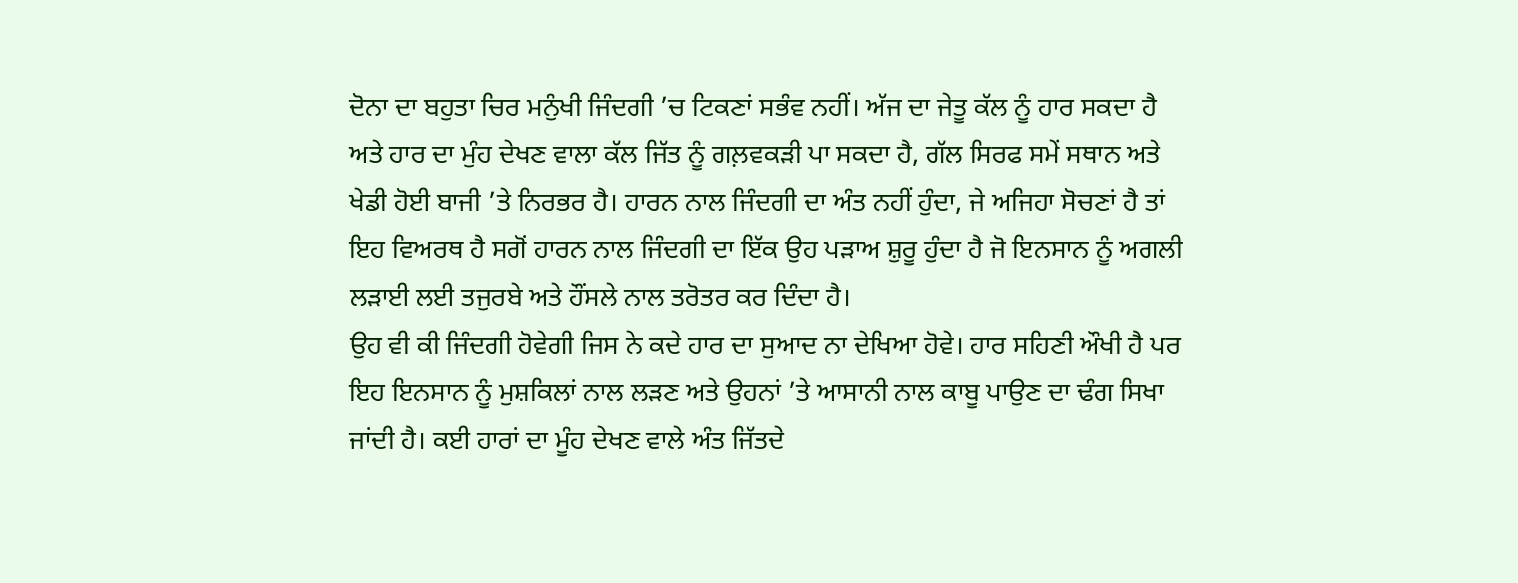ਦੋਨਾ ਦਾ ਬਹੁਤਾ ਚਿਰ ਮਨੁੰਖੀ ਜਿੰਦਗੀ ’ਚ ਟਿਕਣਾਂ ਸਭੰਵ ਨਹੀਂ। ਅੱਜ ਦਾ ਜੇਤੂ ਕੱਲ ਨੂੰ ਹਾਰ ਸਕਦਾ ਹੈ ਅਤੇ ਹਾਰ ਦਾ ਮੁੰਹ ਦੇਖਣ ਵਾਲਾ ਕੱਲ ਜਿੱਤ ਨੂੰ ਗਲ਼ਵਕੜੀ ਪਾ ਸਕਦਾ ਹੈ, ਗੱਲ ਸਿਰਫ ਸਮੇਂ ਸਥਾਨ ਅਤੇ ਖੇਡੀ ਹੋਈ ਬਾਜੀ ’ਤੇ ਨਿਰਭਰ ਹੈ। ਹਾਰਨ ਨਾਲ ਜਿੰਦਗੀ ਦਾ ਅੰਤ ਨਹੀਂ ਹੁੰਦਾ, ਜੇ ਅਜਿਹਾ ਸੋਚਣਾਂ ਹੈ ਤਾਂ ਇਹ ਵਿਅਰਥ ਹੈ ਸਗੋਂ ਹਾਰਨ ਨਾਲ ਜਿੰਦਗੀ ਦਾ ਇੱਕ ਉਹ ਪੜਾਅ ਸ਼ੁਰੂ ਹੁੰਦਾ ਹੈ ਜੋ ਇਨਸਾਨ ਨੂੰ ਅਗਲੀ ਲੜਾਈ ਲਈ ਤਜੁਰਬੇ ਅਤੇ ਹੌਂਸਲੇ ਨਾਲ ਤਰੋਤਰ ਕਰ ਦਿੰਦਾ ਹੈ।
ਉਹ ਵੀ ਕੀ ਜਿੰਦਗੀ ਹੋਵੇਗੀ ਜਿਸ ਨੇ ਕਦੇ ਹਾਰ ਦਾ ਸੁਆਦ ਨਾ ਦੇਖਿਆ ਹੋਵੇ। ਹਾਰ ਸਹਿਣੀ ਔਖੀ ਹੈ ਪਰ ਇਹ ਇਨਸਾਨ ਨੂੰ ਮੁਸ਼ਕਿਲਾਂ ਨਾਲ ਲੜਣ ਅਤੇ ਉਹਨਾਂ ’ਤੇ ਆਸਾਨੀ ਨਾਲ ਕਾਬੂ ਪਾਉਣ ਦਾ ਢੰਗ ਸਿਖਾ ਜਾਂਦੀ ਹੈ। ਕਈ ਹਾਰਾਂ ਦਾ ਮੂੰਹ ਦੇਖਣ ਵਾਲੇ ਅੰਤ ਜਿੱਤਦੇ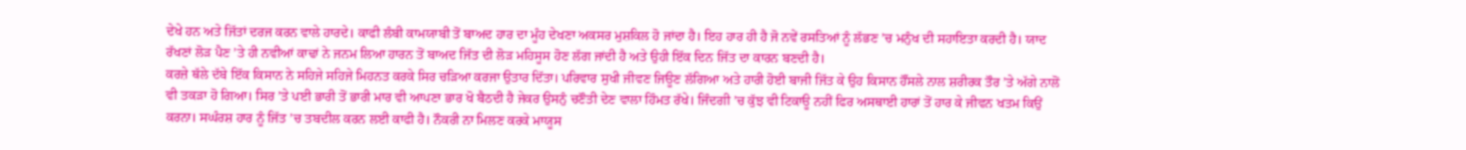ਦੇਖੇ ਹਨ ਅਤੇ ਜਿੱਤਾਂ ਦਰਜ ਕਰਨ ਵਾਲੇ ਹਾਰਦੇ। ਕਾਫੀ ਲੰਬੀ ਕਾਮਯਾਬੀ ਤੋਂ ਬਾਅਦ ਹਾਰ ਦਾ ਮੂੰਹ ਦੇਖਣਾ ਅਕਸਰ ਮੁਸ਼ਕਿਲ ਹੋ ਜਾਂਦਾ ਹੈ। ਇਹ ਹਾਰ ਹੀ ਹੈ ਜੋ ਨਵੇਂ ਰਸਤਿਆਂ ਨੂੰ ਲੱਭਣ ’ਚ ਮਨੁੰਖ ਦੀ ਸਹਾਇਤਾ ਕਰਦੀ ਹੈ। ਯਾਦ ਰੱਖਣਾਂ ਲੋੜ ਪੈਣ ’ਤੇ ਹੀ ਨਵੀਆਂ ਕਾਢਾਂ ਨੇ ਜਨਮ ਲਿਆ ਹਾਰਨ ਤੋਂ ਬਾਅਦ ਜਿੱਤ ਦੀ ਲੋੜ ਮਹਿਸੂਸ ਹੋਣ ਲੱਗ ਜਾਂਦੀ ਹੈ ਅਤੇ ਉਹੀ ਇੱਕ ਦਿਨ ਜਿੱਤ ਦਾ ਕਾਰਨ ਬਣਦੀ ਹੈ।
ਕਰਜ਼ੇ ਥੱਲੇ ਦੱਬੇ ਇੱਕ ਕਿਸਾਨ ਨੇ ਸਹਿਜੇ ਸਹਿਜੇ ਮਿਹਨਤ ਕਰਕੇ ਸਿਰ ਚੜਿਆ ਕਰਜਾ ਉਤਾਰ ਦਿੱਤਾ। ਪਰਿਵਾਰ ਸੁਖੀ ਜੀਵਣ ਜਿਊਣ ਲੱਗਿਆ ਅਤੇ ਹਾਰੀ ਹੋਈ ਬਾਜੀ ਜਿੱਤ ਕੇ ਉਹ ਕਿਸਾਨ ਹੌਂਸਲੇ ਨਾਲ ਸ਼ਰੀਰਕ ਤੌਰ ’ਤੇ ਅੱਗੇ ਨਾਲੋਂ ਵੀ ਤਕੜਾ ਹੋ ਗਿਆ। ਸਿਰ ’ਤੇ ਪਈ ਭਾਰੀ ਤੋਂ ਭਾਰੀ ਮਾਰ ਵੀ ਆਪਣਾ ਭਾਰ ਖੋ ਬੈਠਦੀ ਹੈ ਜੇਕਰ ਉਸਨੁੰ ਚਣੌਤੀ ਦੇਣ ਵਾਲਾ ਹਿੰਮਤ ਰੱਖੇ। ਜਿੰਦਗੀ ’ਚ ਕੁੱਝ ਵੀ ਟਿਕਾਊ ਨਹੀਂ ਫਿਰ ਅਸਥਾਈ ਹਾਰਾਂ ਤੋਂ ਹਾਰ ਕੇ ਜੀਵਨ ਖਤਮ ਕਿਉਂ ਕਰਨਾ। ਸਘੰਰਸ਼ ਹਾਰ ਨੂੰ ਜਿੱਤ ’ਚ ਤਬਦੀਲ ਕਰਨ ਲਈ ਕਾਫੀ ਹੈ। ਨੌਕਰੀ ਨਾ ਮਿਲਣ ਕਰਕੇ ਮਾਯੂਸ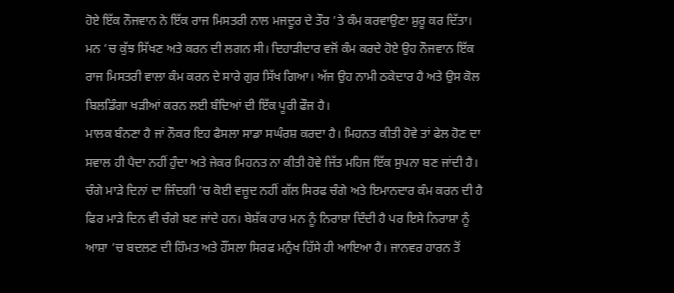ਹੋਏ ਇੱਕ ਨੌਜਵਾਨ ਨੇ ਇੱਕ ਰਾਜ ਮਿਸਤਰੀ ਨਾਲ ਮਜਦੂਰ ਦੇ ਤੌਰ ’ਤੇ ਕੰਮ ਕਰਵਾਉਣਾ ਸ਼ੁਰੂ ਕਰ ਦਿੱਤਾ। ਮਨ ’ਚ ਕੁੱਝ ਸਿੱਖਣ ਅਤੇ ਕਰਨ ਦੀ ਲਗਨ ਸੀ। ਦਿਹਾੜੀਦਾਰ ਵਜੋਂ ਕੰਮ ਕਰਦੇ ਹੋਏ ਉਹ ਨੌਜਵਾਨ ਇੱਕ ਰਾਜ ਮਿਸਤਰੀ ਵਾਲਾ ਕੰਮ ਕਰਨ ਦੇ ਸਾਰੇ ਗੁਰ ਸਿੱਖ ਗਿਆ। ਅੱਜ ਉਹ ਨਾਮੀ ਠਕੇਦਾਰ ਹੈ ਅਤੇ ਉਸ ਕੋਲ ਬਿਲਡਿੰਗਾ ਖੜੀਆਂ ਕਰਨ ਲਈ ਬੰਦਿਆਂ ਦੀ ਇੱਕ ਪੂਰੀ ਫੌਜ ਹੈ।
ਮਾਲਕ ਬੰਨਣਾ ਹੈ ਜਾਂ ਨੌਕਰ ਇਹ ਫੈਸਲਾ ਸਾਡਾ ਸਘੰਰਸ਼ ਕਰਦਾ ਹੈ। ਮਿਹਨਤ ਕੀਤੀ ਹੋਵੇ ਤਾਂ ਫੇਲ ਹੋਣ ਦਾ ਸਵਾਲ ਹੀ ਪੈਦਾ ਨਹੀਂ ਹੁੰਦਾ ਅਤੇ ਜੇਕਰ ਮਿਹਨਤ ਨਾ ਕੀਤੀ ਹੋਵੇ ਜਿੱਤ ਮਹਿਜ ਇੱਕ ਸੁਪਨਾ ਬਣ ਜਾਂਦੀ ਹੈ। ਚੰਗੇ ਮਾੜੇ ਦਿਨਾਂ ਦਾ ਜਿੰਦਗੀ ’ਚ ਕੋਈ ਵਜ਼ੂਦ ਨਹੀਂ ਗੱਲ ਸਿਰਫ ਚੰਗੇ ਅਤੇ ਇਮਾਨਦਾਰ ਕੰਮ ਕਰਨ ਦੀ ਹੈ ਫਿਰ ਮਾੜੇ ਦਿਨ ਵੀ ਚੰਗੇ ਬਣ ਜਾਂਦੇ ਹਨ। ਬੇਸ਼ੱਕ ਹਾਰ ਮਨ ਨੂੰ ਨਿਰਾਸ਼ਾ ਦਿੰਦੀ ਹੈ ਪਰ ਇਸੇ ਨਿਰਾਸ਼ਾ ਨੂੰ ਆਸ਼ਾ ’ਚ ਬਦਲਣ ਦੀ ਹਿੰਮਤ ਅਤੇ ਹੌਂਸਲਾ ਸਿਰਫ ਮਨੁੰਖ ਹਿੱਸੇ ਹੀ ਆਇਆ ਹੈ। ਜਾਨਵਰ ਹਾਰਨ ਤੋਂ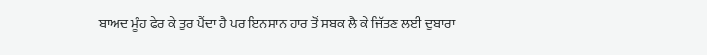ਬਾਅਦ ਮੂੰਹ ਫੇਰ ਕੇ ਤੁਰ ਪੈਂਦਾ ਹੈ ਪਰ ਇਨਸਾਨ ਹਾਰ ਤੋਂ ਸਬਕ ਲੈ ਕੇ ਜਿੱਤਣ ਲਈ ਦੁਬਾਰਾ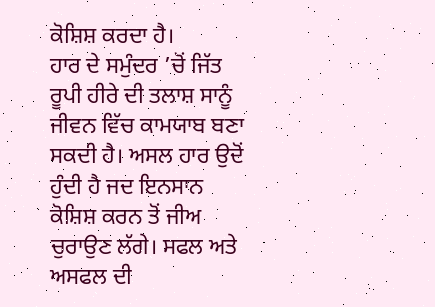ਕੋਸ਼ਿਸ਼ ਕਰਦਾ ਹੈ।
ਹਾਰ ਦੇ ਸਮੁੰਦਰ ’ਚੋਂ ਜਿੱਤ ਰੂਪੀ ਹੀਰੇ ਦੀ ਤਲਾਸ਼ ਸਾਨੂੰ ਜੀਵਨ ਵਿੱਚ ਕਾਮਯਾਬ ਬਣਾ ਸਕਦੀ ਹੈ। ਅਸਲ ਹਾਰ ਉਦੋਂ ਹੁੰਦੀ ਹੈ ਜਦ ਇਨਸਾਨ ਕੋਸ਼ਿਸ਼ ਕਰਨ ਤੋਂ ਜੀਅ ਚੁਰਾਉਣ ਲੱਗੇ। ਸਫਲ ਅਤੇ ਅਸਫਲ ਦੀ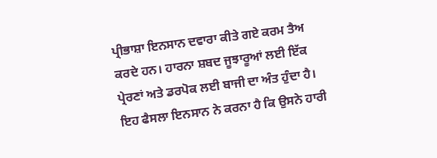ਪ੍ਰੀਭਾਸ਼ਾ ਇਨਸਾਨ ਦਵਾਰਾ ਕੀਤੇ ਗਏ ਕਰਮ ਤੈਅ ਕਰਦੇ ਹਨ। ਹਾਰਨਾ ਸ਼ਬਦ ਜੂਝਾਰੂਆਂ ਲਈ ਇੱਕ ਪ੍ਰੇਰਣਾਂ ਅਤੇ ਡਰਪੋਕ ਲਈ ਬਾਜੀ ਦਾ ਅੰਤ ਹੁੰਦਾ ਹੈ। ਇਹ ਫੈਸਲਾ ਇਨਸਾਨ ਨੇ ਕਰਨਾ ਹੈ ਕਿ ਉਸਨੇ ਹਾਰੀ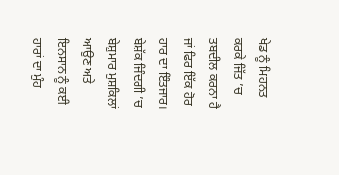ਖੇਡ ਨੂੰ ਮਿਹਨਤ ਕਰਕੇ ਜਿੱਤ ’ਚ ਤਬਦੀਲ ਕਰਨਾ ਹੈ ਜਾਂ ਫਿਰ ਇੱਕ ਹੋਰ ਹਾਰ ਦਾ ਇੰਤਜਾਰ। ਬੇਸ਼ੱਕ ਜਿੰਦਗੀ ’ਚ ਬੇਸ਼ੁਮਾਰ ਮੁਸ਼ਕਿਲਾਂ ਆਉਣ ਅਤੇ ਇਨਸਾਨ ਨੂੰ ਕਈ ਹਾਰਾਂ ਦਾ ਮੁੰਹ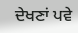ਦੇਖਣਾਂ ਪਵੇ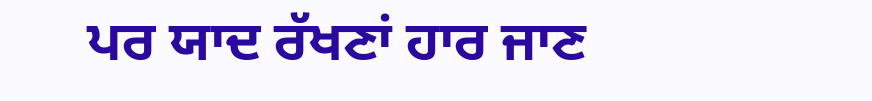ਪਰ ਯਾਦ ਰੱਖਣਾਂ ਹਾਰ ਜਾਣ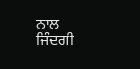ਨਾਲ ਜਿੰਦਗੀ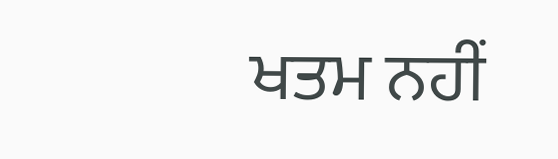ਖਤਮ ਨਹੀਂ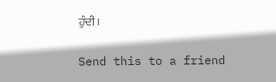ਹੁੰਦੀ।

Send this to a friend